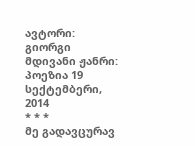ავტორი: გიორგი მდივანი ჟანრი: პოეზია 19 სექტემბერი, 2014
* * *
მე გადავცურავ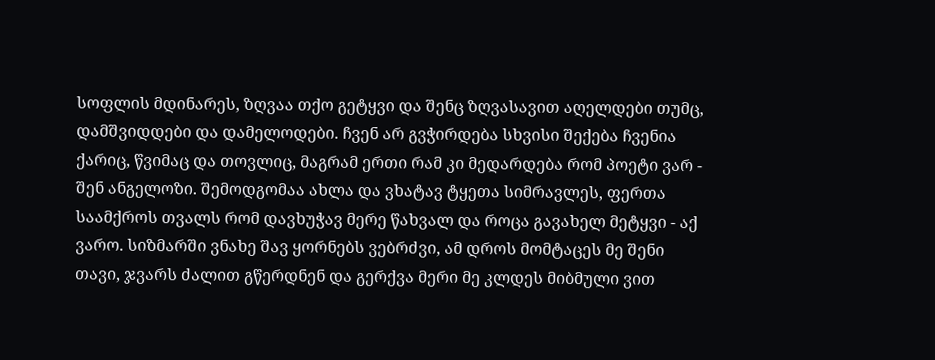სოფლის მდინარეს, ზღვაა თქო გეტყვი და შენც ზღვასავით აღელდები თუმც, დამშვიდდები და დამელოდები. ჩვენ არ გვჭირდება სხვისი შექება ჩვენია ქარიც, წვიმაც და თოვლიც, მაგრამ ერთი რამ კი მედარდება რომ პოეტი ვარ - შენ ანგელოზი. შემოდგომაა ახლა და ვხატავ ტყეთა სიმრავლეს, ფერთა საამქროს თვალს რომ დავხუჭავ მერე წახვალ და როცა გავახელ მეტყვი - აქ ვარო. სიზმარში ვნახე შავ ყორნებს ვებრძვი, ამ დროს მომტაცეს მე შენი თავი, ჯვარს ძალით გწერდნენ და გერქვა მერი მე კლდეს მიბმული ვით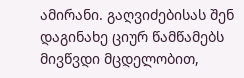ამირანი. გაღვიძებისას შენ დაგინახე ციურ წამწამებს მივწვდი მცდელობით,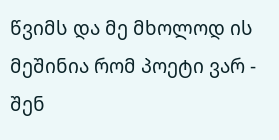წვიმს და მე მხოლოდ ის მეშინია რომ პოეტი ვარ - შენ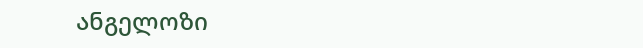ანგელოზი